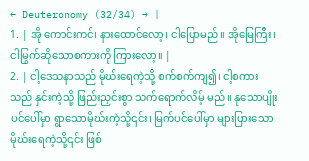← Deuteronomy (32/34) → |
1. | အို ကောင်းကင်၊ နားထောင်လော့၊ ငါပြောမည်။ အိုမြေကြီး၊ ငါမြွက်ဆိုသောစကားကို ကြားလော့။ |
2. | ငါ့ဒေသနာသည် မိုဃ်းရေကဲ့သို့ စက်စက်ကျ၍၊ ငါ့စကားသည် နှင်းကဲ့သို့ ဖြည်းညှင်းစွာ သက်ရောက်လိမ့် မည်။ နုသောပျိုးပင်ပေါ်မှာ ရွာသောမိုဃ်းကဲ့သို့၎င်း၊ မြက်ပင်ပေါ်မှာ များပြားသော မိုဃ်းရေကဲ့သို့၎င်း ဖြစ်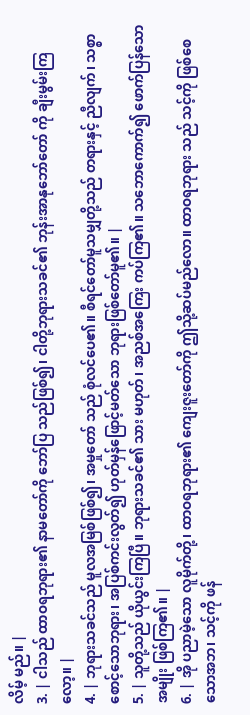လိမ့် မည်။ |
3. | ငါသည် ထာဝရဘုရား၏ နာမတော်ကို ဘော်ပြ သည်ဖြစ်၍၊ ငါတို့ဘုရားသခင်၏ ဘုန်းအာနုဘော်တော် ကို ချီးမွမ်းကြလော့။ |
4. | ဘုရားသခင်သည် မူလအမြစ်ဖြစ်၍၊ အမှုတော် သည် စုံလင်ပေ၏။ စီရင်တော်မူသမျှတို့သည် တရားနှင့် ညီလျက်၊ သစ္စာစောင့်သောဘုရား၊ အပြစ်ကင်းလွတ်၍ ဟုတ်မှန်ဖြောင့်မတ်သော ဘုရားဖြစ်တော်မူ၏။ |
5. | သူတို့သည် ယိုယွင်းကြပြီ။ ဘုရားသခင်၏ သား မဟုတ်၊ အညစ်အကြေး ကပ်ကြ၏။ သဘောကောက်၍ ဖောက်ပြန်သောအမျိုး ဖြစ်ကြ၏။ |
6. | အို ပညာမဲ့သော လူမိုက်တို့၊ ထာဝရဘုရား၏ ကျေးဇူးတော်ကို ဤသို့ဆပ်မည်လော။ ထာဝရဘုရား သည် သင့်ကို ဖြစ်စေသောအဘ၊ သင့်ကို ဖန်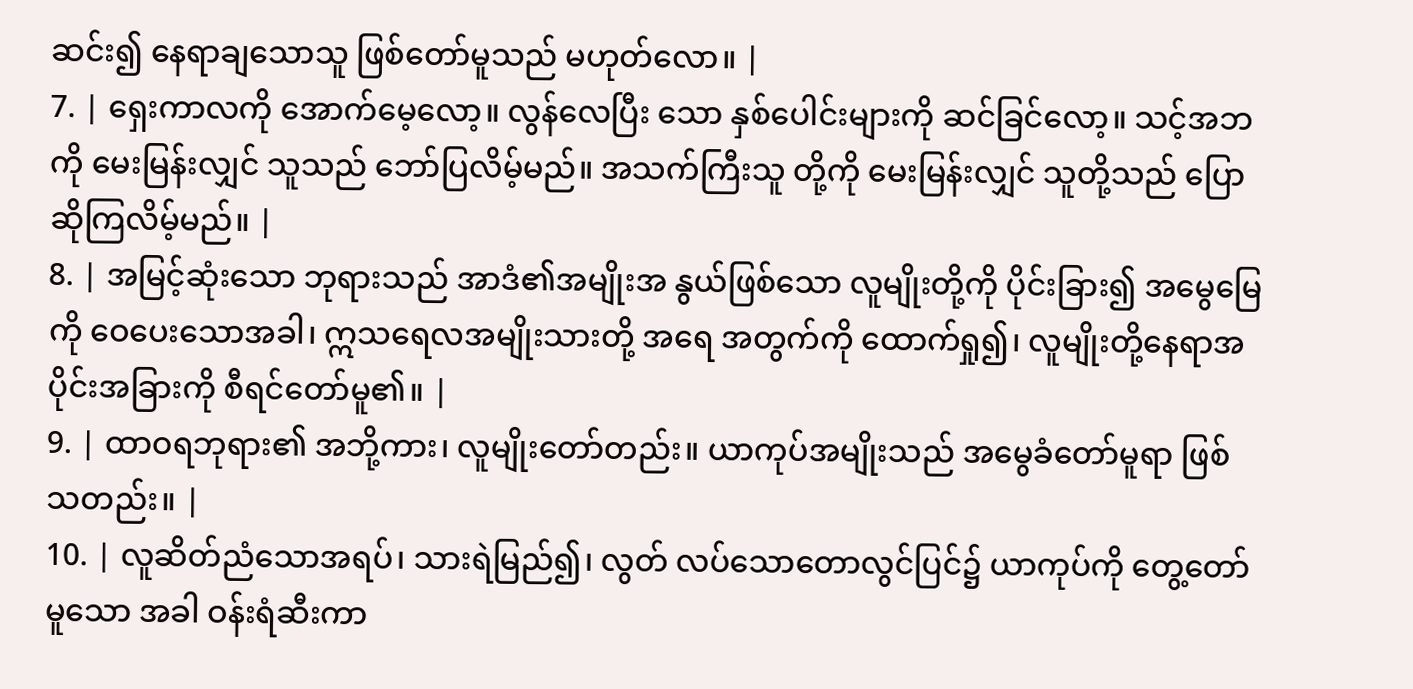ဆင်း၍ နေရာချသောသူ ဖြစ်တော်မူသည် မဟုတ်လော။ |
7. | ရှေးကာလကို အောက်မေ့လော့။ လွန်လေပြီး သော နှစ်ပေါင်းများကို ဆင်ခြင်လော့။ သင့်အဘကို မေးမြန်းလျှင် သူသည် ဘော်ပြလိမ့်မည်။ အသက်ကြီးသူ တို့ကို မေးမြန်းလျှင် သူတို့သည် ပြောဆိုကြလိမ့်မည်။ |
8. | အမြင့်ဆုံးသော ဘုရားသည် အာဒံ၏အမျိုးအ နွယ်ဖြစ်သော လူမျိုးတို့ကို ပိုင်းခြား၍ အမွေမြေကို ဝေပေးသောအခါ၊ ဣသရေလအမျိုးသားတို့ အရေ အတွက်ကို ထောက်ရှု၍၊ လူမျိုးတို့နေရာအပိုင်းအခြားကို စီရင်တော်မူ၏။ |
9. | ထာဝရဘုရား၏ အဘို့ကား၊ လူမျိုးတော်တည်း။ ယာကုပ်အမျိုးသည် အမွေခံတော်မူရာ ဖြစ်သတည်း။ |
10. | လူဆိတ်ညံသောအရပ်၊ သားရဲမြည်၍၊ လွတ် လပ်သောတောလွင်ပြင်၌ ယာကုပ်ကို တွေ့တော်မူသော အခါ ဝန်းရံဆီးကာ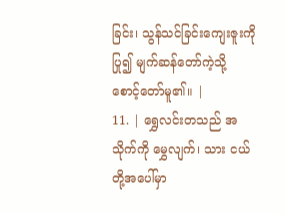ခြင်း၊ သွန်သင်ခြင်းကျေးဇူးကို ပြု၍ မျက်ဆန်တော်ကဲ့သို့ စောင့်တော်မူ၏။ |
11. | ရွှေလင်းတသည် အသိုက်ကို မွှေလျက်၊ သား ငယ်တို့အပေါ်မှာ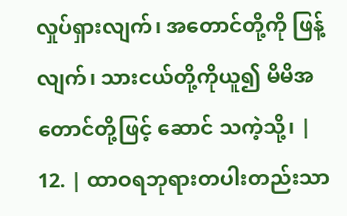လှုပ်ရှားလျက်၊ အတောင်တို့ကို ဖြန့် လျက်၊ သားငယ်တို့ကိုယူ၍ မိမိအတောင်တို့ဖြင့် ဆောင် သကဲ့သို့၊ |
12. | ထာဝရဘုရားတပါးတည်းသာ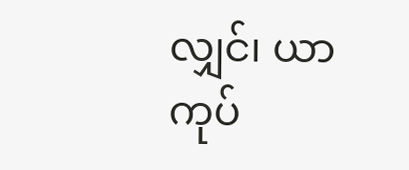လျှင်၊ ယာကုပ်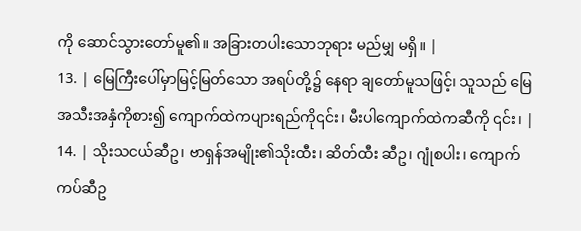ကို ဆောင်သွားတော်မူ၏။ အခြားတပါးသောဘုရား မည်မျှ မရှိ။ |
13. | မြေကြီးပေါ်မှာမြင့်မြတ်သော အရပ်တို့၌ နေရာ ချတော်မူသဖြင့်၊ သူသည် မြေအသီးအနှံကိုစား၍ ကျောက်ထဲကပျားရည်ကို၎င်း၊ မီးပါကျောက်ထဲကဆီကို ၎င်း၊ |
14. | သိုးသငယ်ဆီဥ၊ ဗာရှန်အမျိုး၏သိုးထီး၊ ဆိတ်ထီး ဆီဥ၊ ဂျုံစပါး၊ ကျောက်ကပ်ဆီဥ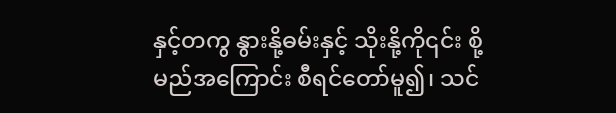နှင့်တကွ နွားနို့ဓမ်းနှင့် သိုးနို့ကို၎င်း စို့မည်အကြောင်း စီရင်တော်မူ၍၊ သင်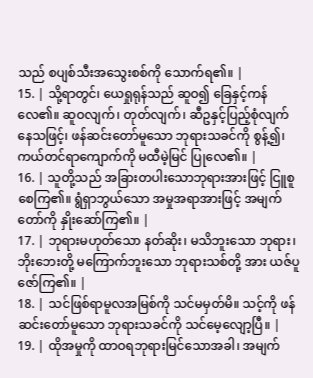သည် စပျစ်သီးအသွေးစစ်ကို သောက်ရ၏။ |
15. | သို့ရာတွင်၊ ယေရှုရုန်သည် ဆူဝ၍ ခြေနှင့်ကန် လေ၏။ ဆူဝလျက်၊ တုတ်လျက်၊ ဆီဥနှင့်ပြည့်စုံလျက် နေသဖြင့်၊ ဖန်ဆင်းတော်မူသော ဘုရားသခင်ကို စွန့်၍၊ ကယ်တင်ရာကျောက်ကို မထီမဲ့မြင် ပြုလေ၏။ |
16. | သူတို့သည် အခြားတပါးသောဘုရားအားဖြင့် ငြူစူစေကြ၏။ ရွံရှာဘွယ်သော အမှုအရာအားဖြင့် အမျက်တော်ကို နှိုးဆော်ကြ၏။ |
17. | ဘုရားမဟုတ်သော နတ်ဆိုး၊ မသိဘူးသော ဘုရား၊ ဘိုးဘေးတို့ မကြောက်ဘူးသော ဘုရားသစ်တို့ အား ယဇ်ပူဇော်ကြ၏။ |
18. | သင်ဖြစ်ရာမူလအမြစ်ကို သင်မမှတ်မိ။ သင့်ကို ဖန်ဆင်းတော်မူသော ဘုရားသခင်ကို သင်မေ့လျော့ပြီ။ |
19. | ထိုအမှုကို ထာဝရဘုရားမြင်သောအခါ၊ အမျက်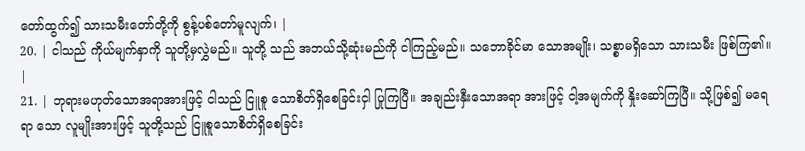တော်ထွက်၍ သားသမီးတော်တို့ကို စွန့်ပစ်တော်မူလျက်၊ |
20. | ငါသည် ကိုယ်မျက်နှာကို သူတို့မှလွှဲမည်။ သူတို့ သည် အဘယ်သို့ဆုံးမည်ကို ငါကြည့်မည်။ သဘောခိုင်မာ သောအမျိုး၊ သစ္စာမရှိသော သားသမီး ဖြစ်ကြ၏။ |
21. | ဘုရားမဟုတ်သောအရာအားဖြင့် ငါသည် ငြူစူ သောစိတ်ရှိစေခြင်းငှါ ပြုကြပြီ။ အချည်းနှီးသောအရာ အားဖြင့် ငါ့အမျက်ကို နှိုးဆော်ကြပြီ။ သို့ဖြစ်၍ မရေရာ သော လူမျိုးအားဖြင့် သူတို့သည် ငြူစူသောစိတ်ရှိစေခြင်း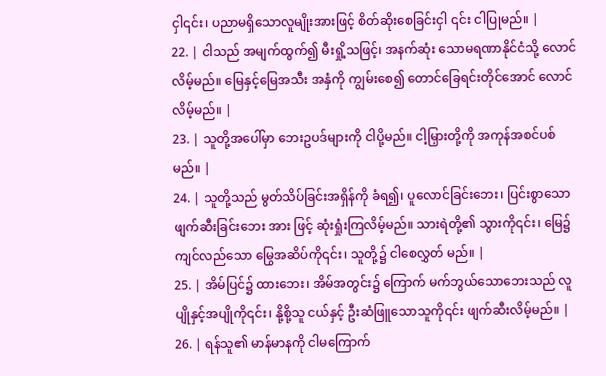ငှါ၎င်း၊ ပညာမရှိသောလူမျိုးအားဖြင့် စိတ်ဆိုးစေခြင်းငှါ ၎င်း ငါပြုမည်။ |
22. | ငါသည် အမျက်ထွက်၍ မီးရှို့သဖြင့်၊ အနက်ဆုံး သောမရဏာနိုင်ငံသို့ လောင်လိမ့်မည်။ မြေနှင့်မြေအသီး အနှံကို ကျွမ်းစေ၍ တောင်ခြေရင်းတိုင်အောင် လောင် လိမ့်မည်။ |
23. | သူတို့အပေါ်မှာ ဘေးဥပဒ်များကို ငါပို့မည်။ ငါ့မြှားတို့ကို အကုန်အစင်ပစ်မည်။ |
24. | သူတို့သည် မွတ်သိပ်ခြင်းအရှိန်ကို ခံရ၍၊ ပူလောင်ခြင်းဘေး၊ ပြင်းစွာသောဖျက်ဆီးခြင်းဘေး အား ဖြင့် ဆုံးရှုံးကြလိမ့်မည်။ သားရဲတို့၏ သွားကို၎င်း၊ မြေ၌ ကျင်လည်သော မြွေအဆိပ်ကို၎င်း၊ သူတို့၌ ငါစေလွှတ် မည်။ |
25. | အိမ်ပြင်၌ ထားဘေး၊ အိမ်အတွင်း၌ ကြောက် မက်ဘွယ်သောဘေးသည် လူပျိုနှင့်အပျိုကို၎င်း၊ နို့စို့သူ ငယ်နှင့် ဦးဆံဖြူသောသူကို၎င်း ဖျက်ဆီးလိမ့်မည်။ |
26. | ရန်သူ၏ မာန်မာနကို ငါမကြောက်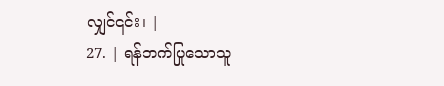လျှင်၎င်း၊ |
27. | ရန်ဘက်ပြုသောသူ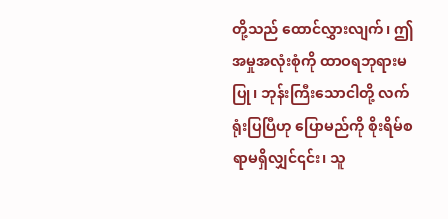တို့သည် ထောင်လွှားလျက်၊ ဤအမှုအလုံးစုံကို ထာဝရဘုရားမပြု၊ ဘုန်းကြီးသောငါတို့ လက်ရုံးပြပြီဟု ပြောမည်ကို စိုးရိမ်စရာမရှိလျှင်၎င်း၊ သူ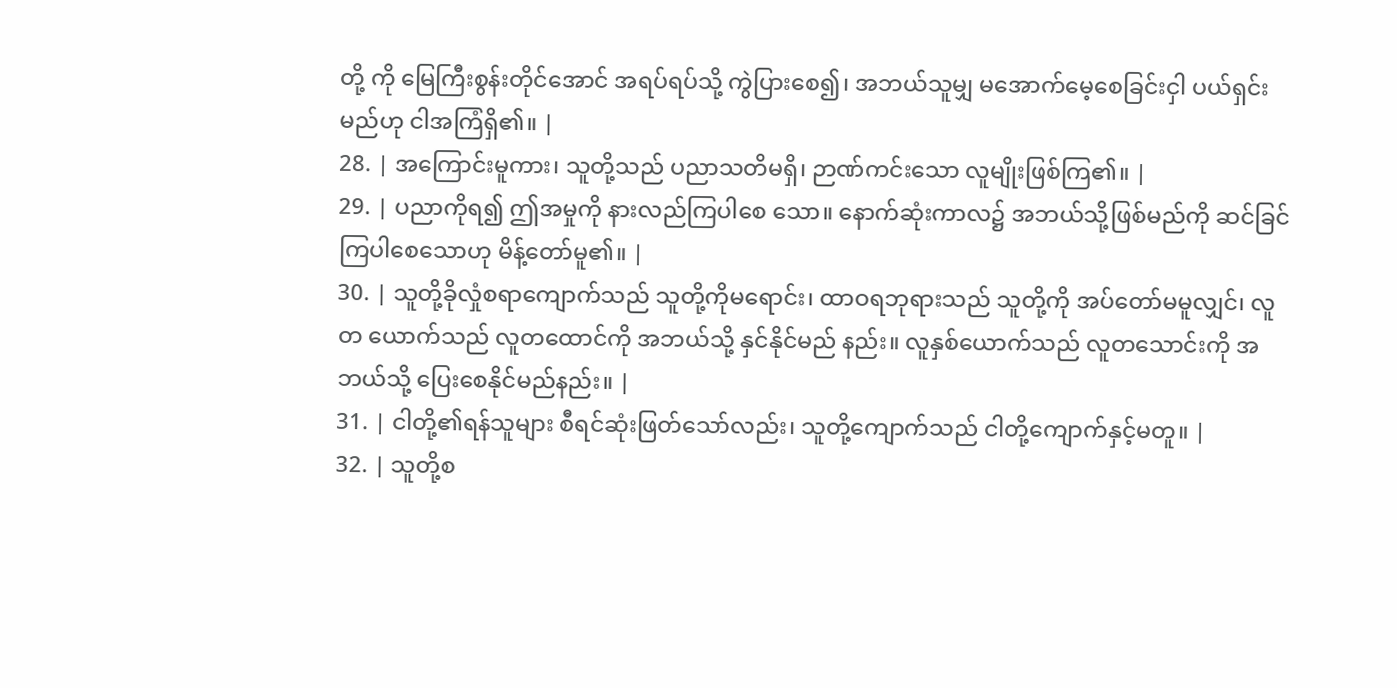တို့ ကို မြေကြီးစွန်းတိုင်အောင် အရပ်ရပ်သို့ ကွဲပြားစေ၍၊ အဘယ်သူမျှ မအောက်မေ့စေခြင်းငှါ ပယ်ရှင်းမည်ဟု ငါအကြံရှိ၏။ |
28. | အကြောင်းမူကား၊ သူတို့သည် ပညာသတိမရှိ၊ ဉာဏ်ကင်းသော လူမျိုးဖြစ်ကြ၏။ |
29. | ပညာကိုရ၍ ဤအမှုကို နားလည်ကြပါစေ သော။ နောက်ဆုံးကာလ၌ အဘယ်သို့ဖြစ်မည်ကို ဆင်ခြင်ကြပါစေသောဟု မိန့်တော်မူ၏။ |
30. | သူတို့ခိုလှုံစရာကျောက်သည် သူတို့ကိုမရောင်း၊ ထာဝရဘုရားသည် သူတို့ကို အပ်တော်မမူလျှင်၊ လူတ ယောက်သည် လူတထောင်ကို အဘယ်သို့ နှင်နိုင်မည် နည်း။ လူနှစ်ယောက်သည် လူတသောင်းကို အဘယ်သို့ ပြေးစေနိုင်မည်နည်း။ |
31. | ငါတို့၏ရန်သူများ စီရင်ဆုံးဖြတ်သော်လည်း၊ သူတို့ကျောက်သည် ငါတို့ကျောက်နှင့်မတူ။ |
32. | သူတို့စ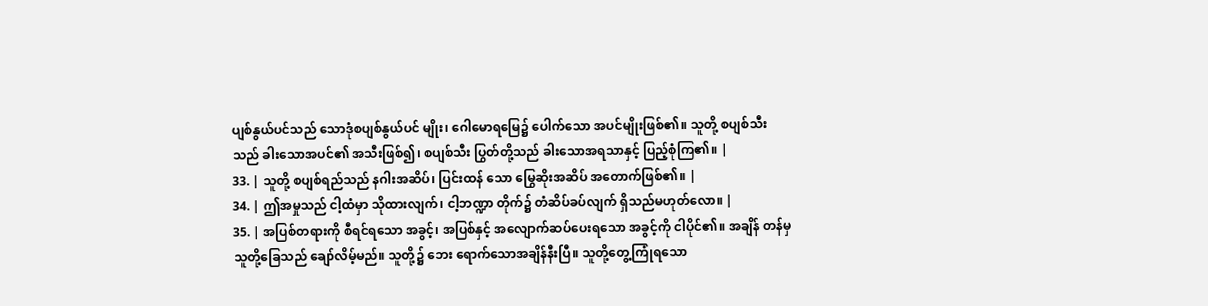ပျစ်နွယ်ပင်သည် သောဒုံစပျစ်နွယ်ပင် မျိုး၊ ဂေါမောရမြေ၌ ပေါက်သော အပင်မျိုးဖြစ်၏။ သူတို့ စပျစ်သီးသည် ခါးသောအပင်၏ အသီးဖြစ်၍၊ စပျစ်သီး ပြွတ်တို့သည် ခါးသောအရသာနှင့် ပြည့်စုံကြ၏။ |
33. | သူတို့ စပျစ်ရည်သည် နဂါးအဆိပ်၊ ပြင်းထန် သော မြွေဆိုးအဆိပ် အတောက်ဖြစ်၏။ |
34. | ဤအမှုသည် ငါ့ထံမှာ သိုထားလျက်၊ ငါ့ဘဏ္ဍာ တိုက်၌ တံဆိပ်ခပ်လျက် ရှိသည်မဟုတ်လော။ |
35. | အပြစ်တရားကို စီရင်ရသော အခွင့်၊ အပြစ်နှင့် အလျောက်ဆပ်ပေးရသော အခွင့်ကို ငါပိုင်၏။ အချိန် တန်မှ သူတို့ခြေသည် ချော်လိမ့်မည်။ သူတို့၌ ဘေး ရောက်သောအချိန်နီးပြီ။ သူတို့တွေ့ကြုံရသော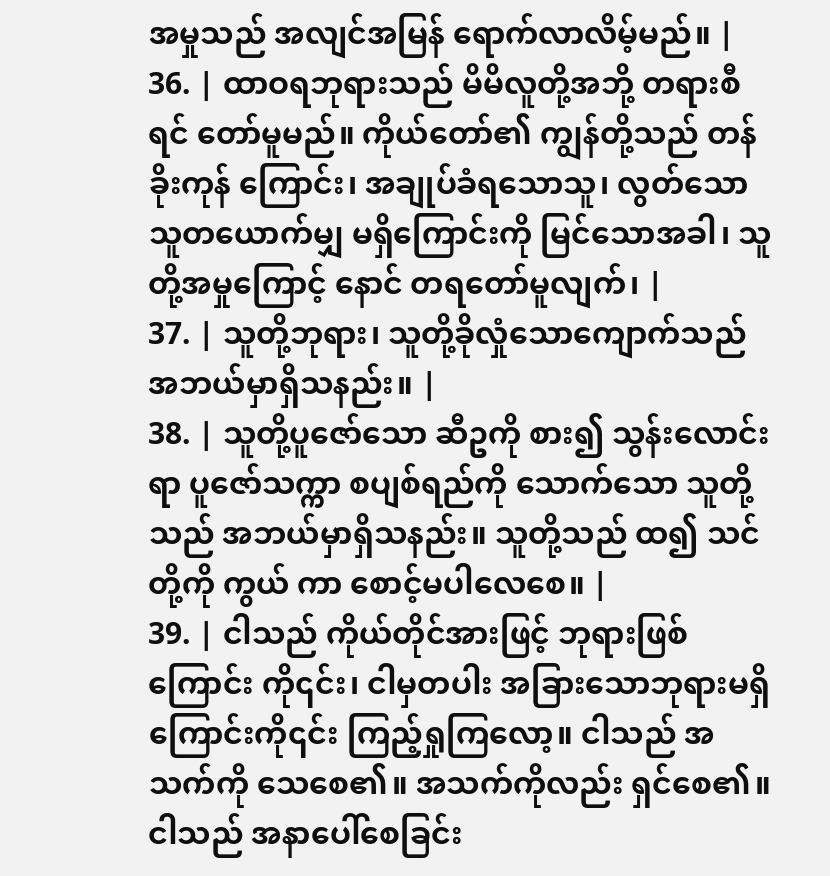အမှုသည် အလျင်အမြန် ရောက်လာလိမ့်မည်။ |
36. | ထာဝရဘုရားသည် မိမိလူတို့အဘို့ တရားစီရင် တော်မူမည်။ ကိုယ်တော်၏ ကျွန်တို့သည် တန်ခိုးကုန် ကြောင်း၊ အချုပ်ခံရသောသူ၊ လွတ်သောသူတယောက်မျှ မရှိကြောင်းကို မြင်သောအခါ၊ သူတို့အမှုကြောင့် နောင် တရတော်မူလျက်၊ |
37. | သူတို့ဘုရား၊ သူတို့ခိုလှုံသောကျောက်သည် အဘယ်မှာရှိသနည်း။ |
38. | သူတို့ပူဇော်သော ဆီဥကို စား၍ သွန်းလောင်း ရာ ပူဇော်သက္ကာ စပျစ်ရည်ကို သောက်သော သူတို့သည် အဘယ်မှာရှိသနည်း။ သူတို့သည် ထ၍ သင်တို့ကို ကွယ် ကာ စောင့်မပါလေစေ။ |
39. | ငါသည် ကိုယ်တိုင်အားဖြင့် ဘုရားဖြစ်ကြောင်း ကို၎င်း၊ ငါမှတပါး အခြားသောဘုရားမရှိကြောင်းကို၎င်း ကြည့်ရှုကြလော့။ ငါသည် အသက်ကို သေစေ၏။ အသက်ကိုလည်း ရှင်စေ၏။ ငါသည် အနာပေါ်စေခြင်း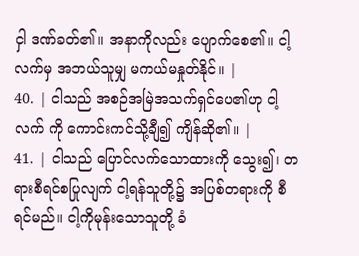ငှါ ဒဏ်ခတ်၏။ အနာကိုလည်း ပျောက်စေ၏။ ငါ့လက်မှ အဘယ်သူမျှ မကယ်မနှုတ်နိုင်။ |
40. | ငါသည် အစဉ်အမြဲအသက်ရှင်ပေ၏ဟု ငါ့လက် ကို ကောင်းကင်သို့ချီ၍ ကျိန်ဆို၏။ |
41. | ငါသည် ပြောင်လက်သောထားကို သွေး၍၊ တရားစီရင်စပြုလျက် ငါ့ရန်သူတို့၌ အပြစ်တရားကို စီရင်မည်။ ငါ့ကိုမုန်းသောသူတို့ ခံ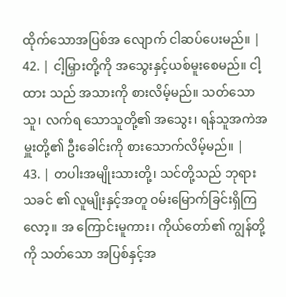ထိုက်သောအပြစ်အ လျောက် ငါဆပ်ပေးမည်။ |
42. | ငါ့မြှားတို့ကို အသွေးနှင့်ယစ်မူးစေမည်။ ငါ့ထား သည် အသားကို စားလိမ့်မည်။ သတ်သောသူ၊ လက်ရ သောသူတို့၏ အသွေး၊ ရန်သူအကဲအမှူးတို့၏ ဦးခေါင်းကို စားသောက်လိမ့်မည်။ |
43. | တပါးအမျိုးသားတို့၊ သင်တို့သည် ဘုရားသခင် ၏ လူမျိုးနှင့်အတူ ဝမ်းမြောက်ခြင်းရှိကြလော့။ အ ကြောင်းမူကား၊ ကိုယ်တော်၏ ကျွန်တို့ကို သတ်သော အပြစ်နှင့်အ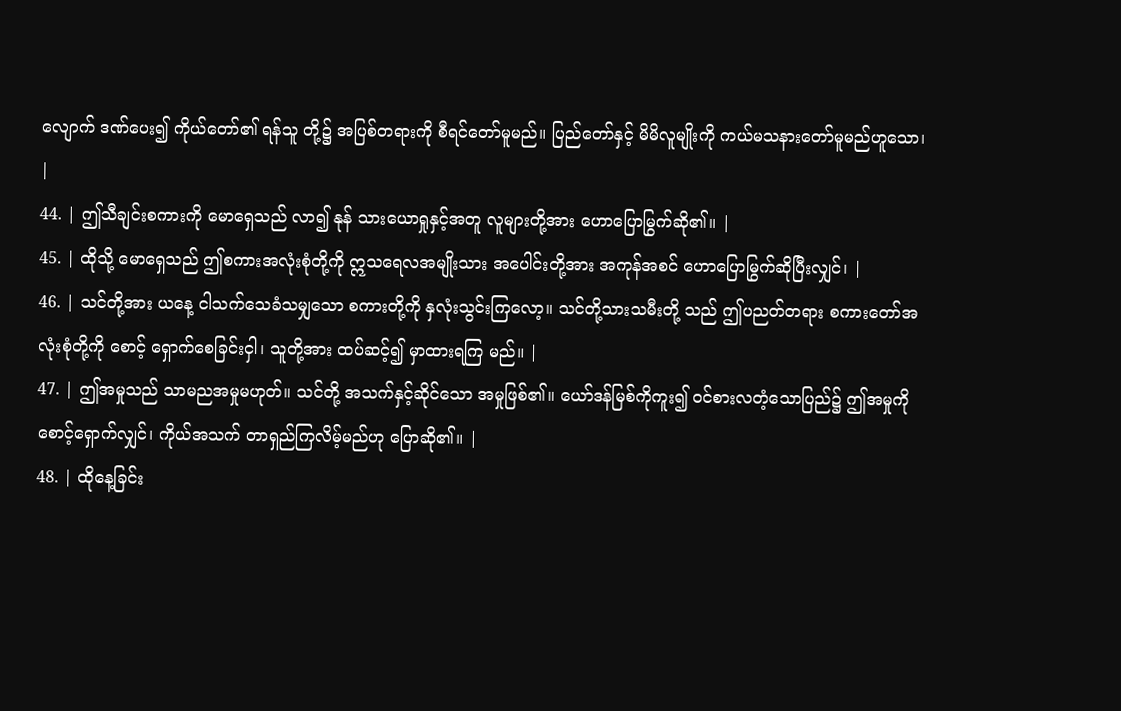လျောက် ဒဏ်ပေး၍ ကိုယ်တော်၏ ရန်သူ တို့၌ အပြစ်တရားကို စီရင်တော်မူမည်။ ပြည်တော်နှင့် မိမိလူမျိုးကို ကယ်မသနားတော်မူမည်ဟူသော၊ |
44. | ဤသီချင်းစကားကို မောရှေသည် လာ၍ နုန် သားယောရှုနှင့်အတူ လူများတို့အား ဟောပြောမြွက်ဆို၏။ |
45. | ထိုသို့ မောရှေသည် ဤစကားအလုံးစုံတို့ကို ဣသရေလအမျိုးသား အပေါင်းတို့အား အကုန်အစင် ဟောပြောမြွက်ဆိုပြီးလျှင်၊ |
46. | သင်တို့အား ယနေ့ ငါသက်သေခံသမျှသော စကားတို့ကို နှလုံးသွင်းကြလော့။ သင်တို့သားသမီးတို့ သည် ဤပညတ်တရား စကားတော်အလုံးစုံတို့ကို စောင့် ရှောက်စေခြင်းငှါ၊ သူတို့အား ထပ်ဆင့်၍ မှာထားရကြ မည်။ |
47. | ဤအမှုသည် သာမညအမှုမဟုတ်။ သင်တို့ အသက်နှင့်ဆိုင်သော အမှုဖြစ်၏။ ယော်ဒန်မြစ်ကိုကူး၍ ဝင်စားလတံ့သောပြည်၌ ဤအမှုကို စောင့်ရှောက်လျှင်၊ ကိုယ်အသက် တာရှည်ကြလိမ့်မည်ဟု ပြောဆို၏။ |
48. | ထိုနေ့ခြင်း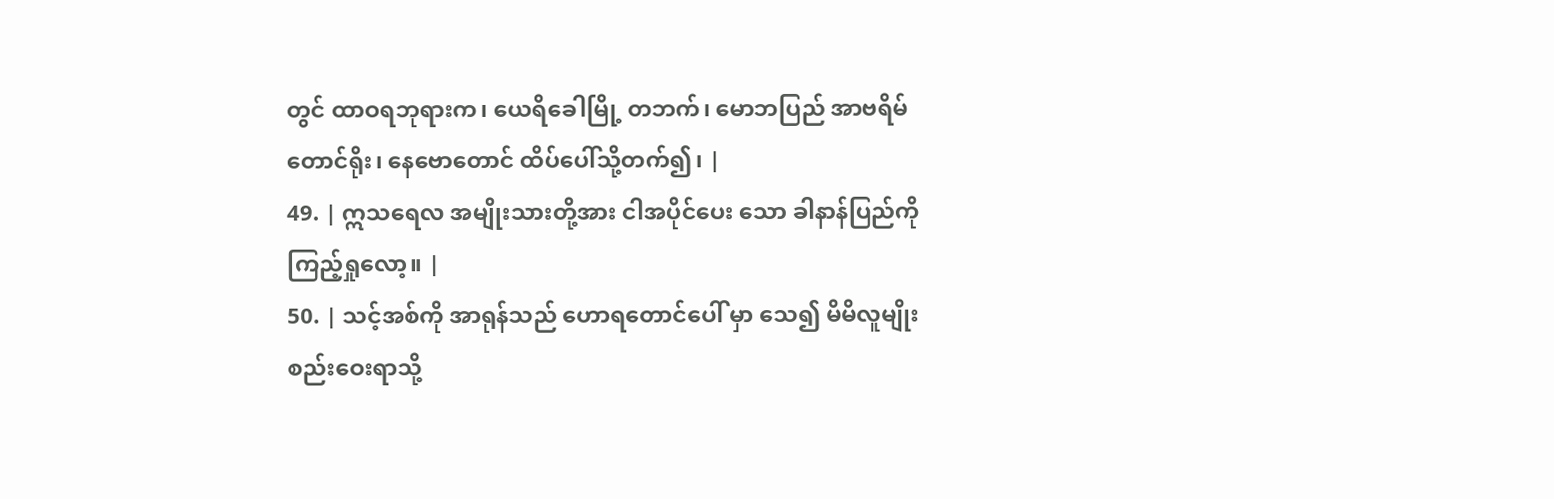တွင် ထာဝရဘုရားက၊ ယေရိခေါမြို့ တဘက်၊ မောဘပြည် အာဗရိမ်တောင်ရိုး၊ နေဗောတောင် ထိပ်ပေါ်သို့တက်၍၊ |
49. | ဣသရေလ အမျိုးသားတို့အား ငါအပိုင်ပေး သော ခါနာန်ပြည်ကို ကြည့်ရှုလော့။ |
50. | သင့်အစ်ကို အာရုန်သည် ဟောရတောင်ပေါ် မှာ သေ၍ မိမိလူမျိုးစည်းဝေးရာသို့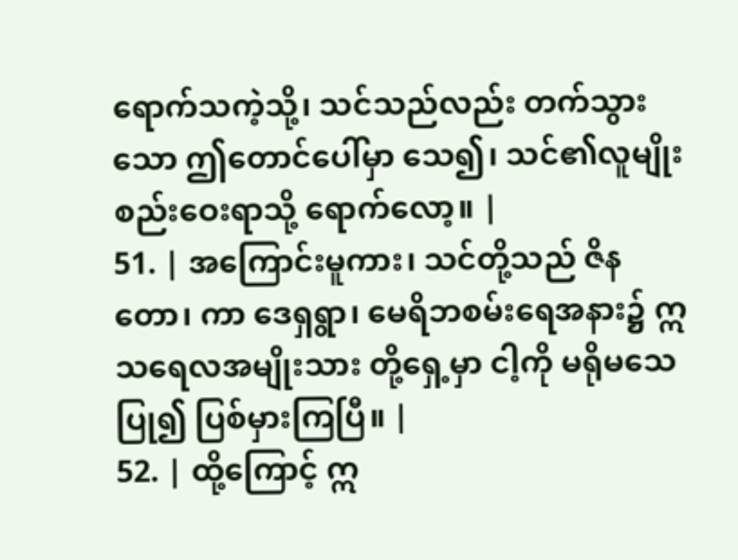ရောက်သကဲ့သို့၊ သင်သည်လည်း တက်သွားသော ဤတောင်ပေါ်မှာ သေ၍၊ သင်၏လူမျိုးစည်းဝေးရာသို့ ရောက်လော့။ |
51. | အကြောင်းမူကား၊ သင်တို့သည် ဇိနတော၊ ကာ ဒေရှရွာ၊ မေရိဘစမ်းရေအနား၌ ဣသရေလအမျိုးသား တို့ရှေ့မှာ ငါ့ကို မရိုမသေပြု၍ ပြစ်မှားကြပြီ။ |
52. | ထို့ကြောင့် ဣ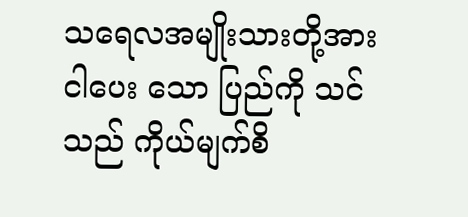သရေလအမျိုးသားတို့အား ငါပေး သော ပြည်ကို သင်သည် ကိုယ်မျက်စိ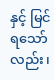နှင့် မြင်ရသော် လည်း၊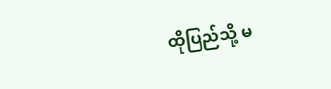ထိုပြည်သို့ မ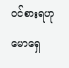ဝင်စားရဟု မောရှေ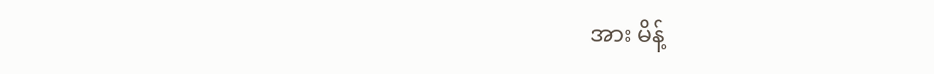အား မိန့်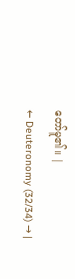တော်မူ၏။ |
← Deuteronomy (32/34) → |